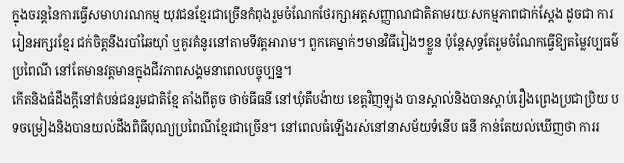ក្នុងចរន្តនៃការធ្វើសមាហរណកម្ម យុវជនខ្មែរជាច្រើនកំពុងរួមចំណែកថែរក្សាអត្តសញ្ញាណជាតិតាមរយៈសកម្មភាពជាក់ស្តែង ដូចជា ការរៀនអក្សរខ្មែរ ជក់ចិត្តនឹងរបាំឆៃយ៉ាំ ឬគូរគំនូរនៅតាមទីវត្តអារាម។ ពួកគេម្នាក់ៗមានវិធីរៀងៗខ្លួន ប៉ុន្តែសុទ្ធតែរួមចំណែកធ្វើឱ្យតម្លៃវប្បធម៌ប្រពៃណី នៅតែមានវត្តមានក្នុងជីវភាពសង្គមនាពេលបច្ចុប្បន្ន។
កើតនិងធំដឹងក្តីនៅតំបន់ជនរួមជាតិខ្មែ តាំងពីតូច ថាច់ធីធនី នៅឃុំតឹបង៉ាយ ខេត្តវិញឡុង បានស្គាល់និងបានស្តាប់រឿងព្រេងប្រជាប្រិយ បទចម្រៀងនិងបានយល់ដឹងពិធីបុណ្យប្រពៃណីខ្មែរជាច្រើន។ នៅពេលធំឡើងរស់នៅនាសម័យទំនើប ធនី កាន់តែយល់ឃើញថា ការរ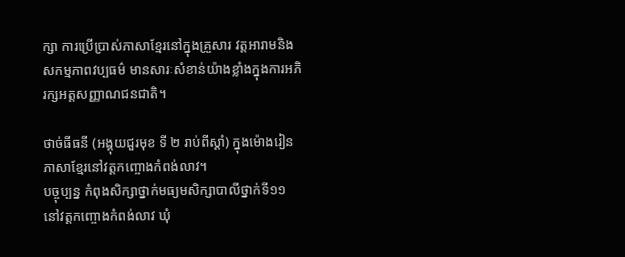ក្សា ការប្រើប្រាស់ភាសាខ្មែរនៅក្នុងគ្រួសារ វត្តអារាមនិងសកម្មភាពវប្បធម៌ មានសារៈសំខាន់យ៉ាងខ្លាំងក្នុងការអភិរក្សអត្តសញ្ញាណជនជាតិ។

ថាច់ធីធនី (អង្គុយជួរមុខ ទី ២ រាប់ពីស្ដាំ) ក្នុងម៉ោងរៀនភាសាខ្មែរនៅវត្តកញ្ចោងកំពង់លាវ។
បច្ចុប្បន្ន កំពុងសិក្សាថ្នាក់មធ្យមសិក្សាបាលីថ្នាក់ទី១១ នៅវត្តកញ្ចោងកំពង់លាវ ឃុំ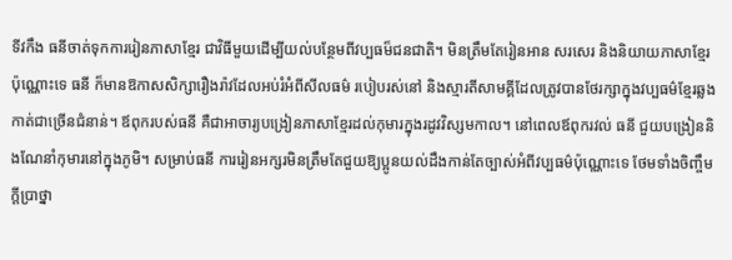ទីវកឹង ធនីចាត់ទុកការរៀនភាសាខ្មែរ ជាវិធីមួយដើម្បីយល់បន្ថែមពីវប្បធម៏ជនជាតិ។ មិនត្រឹមតែរៀនអាន សរសេរ និងនិយាយភាសាខ្មែរប៉ុណ្ណោះទេ ធនី ក៏មានឱកាសសិក្សារឿងរ៉ាវដែលអប់រំអំពីសីលធម៌ របៀបរស់នៅ និងស្មារតីសាមគ្គីដែលត្រូវបានថែរក្សាក្នុងវប្បធម៌ខ្មែរឆ្លងកាត់ជាច្រើនជំនាន់។ ឪពុករបស់ធនី គឺជាអាចារ្យបង្រៀនភាសាខ្មែរដល់កុមារក្នុងរដូវវិស្សមកាល។ នៅពេលឪពុករវល់ ធនី ជួយបង្រៀននិងណែនាំកុមារនៅក្នុងភូមិ។ សម្រាប់ធនី ការរៀនអក្សរមិនត្រឹមតែជួយឱ្យប្អូនយល់ដឹងកាន់តែច្បាស់អំពីវប្បធម៌ប៉ុណ្ណោះទេ ថែមទាំងចិញ្ចឹមក្ដីប្រាថ្នា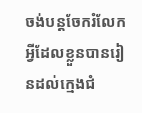ចង់បន្តចែករំលែកអ្វីដែលខ្លួនបានរៀនដល់ក្មេងជំ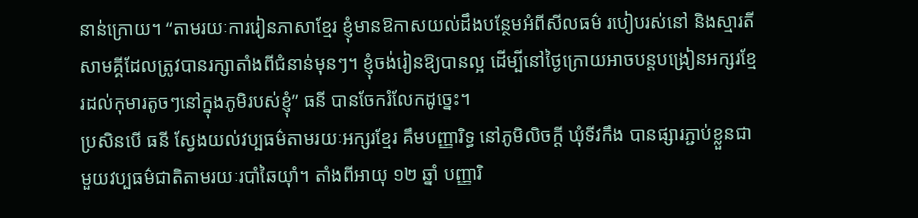នាន់ក្រោយ។ “តាមរយៈការរៀនភាសាខ្មែរ ខ្ញុំមានឱកាសយល់ដឹងបន្ថែមអំពីសីលធម៌ របៀបរស់នៅ និងស្មារតីសាមគ្គីដែលត្រូវបានរក្សាតាំងពីជំនាន់មុនៗ។ ខ្ញុំចង់រៀនឱ្យបានល្អ ដើម្បីនៅថ្ងៃក្រោយអាចបន្តបង្រៀនអក្សរខ្មែរដល់កុមារតូចៗនៅក្នុងភូមិរបស់ខ្ញុំ” ធនី បានចែករំលែកដូច្នេះ។
ប្រសិនបើ ធនី ស្វែងយល់វប្បធម៌តាមរយៈអក្សរខ្មែរ គឹមបញ្ញារិទ្ធ នៅភូមិលិចក្ដី ឃុំទីវកឹង បានផ្សារភ្ជាប់ខ្លួនជាមួយវប្បធម៌ជាតិតាមរយៈរបាំឆៃយ៉ាំ។ តាំងពីអាយុ ១២ ឆ្នាំ បញ្ញារិ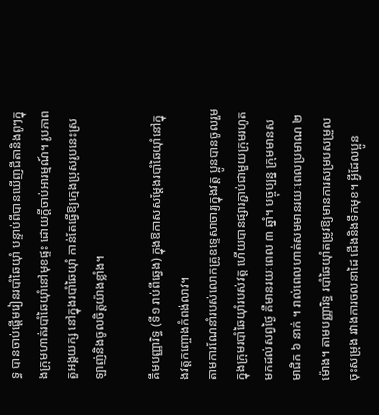ទ្ធ បានចាប់ផ្តើមរៀនរបាំឆៃយ៉ាំ បន្ទាប់ពីបានឃើញជីតានិងពូៗក្នុងក្រុមហាត់របាំឆៃយ៉ាំនៅមុខផ្ទះ ដោយក្ដីចាប់អារម្មណ៍។ រូបភាពតួអង្គយក្ស នៅក្នុងរបាំឆៃយ៉ាំ កាន់តែធ្វើឱ្យក្មេងប្រុសរូបនេះស្រឡាញ់និងចូលចិត្តយ៉ាងខ្លាំង។

គឹមបញ្ញារិទ្ធ (ទី១ រាប់ពីឆ្វេង) ក្នុងឱកាសសម្តែងរបាំឆៃយ៉ាំនៅក្នុងវត្តកញ្ចោងកំពង់លាវ។
តាមការណែនាំរបស់លោកគ្រូឧទ្ទេសាចារ្យក្នុងវត្ត ប្អូនបានចូលរួមក្នុងក្រុមរបាំឆៃយ៉ាំរបស់វត្ត ហើយបានផ្សារភ្ជាប់ជាមួយក្រុមរហូតមកដល់សព្វថ្ងៃ គឺមានរយៈពេល ៣ ឆ្នាំ។ បច្ចុប្បន្ន ក្រុមមានសមាជិក ៦ នាក់ ។ រាល់ពេលហាត់សមមានរយៈពេលប្រមាណ ២ ម៉ោង។ តាមបញ្ញារិទ្ធ របាំឆៃយ៉ាំតម្រូវឱ្យមានការសម្របសម្រួលចុះសម្រុង រវាងការចលនាដៃ ជើងនិងទឹកមុខ។ អ្វីដែលប្អូន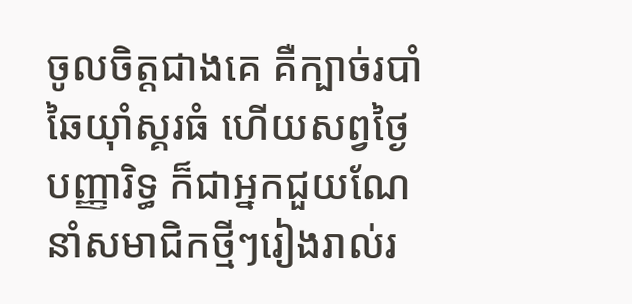ចូលចិត្តជាងគេ គឺក្បាច់របាំឆៃយ៉ាំស្គរធំ ហើយសព្វថ្ងៃ បញ្ញារិទ្ធ ក៏ជាអ្នកជួយណែនាំសមាជិកថ្មីៗរៀងរាល់រ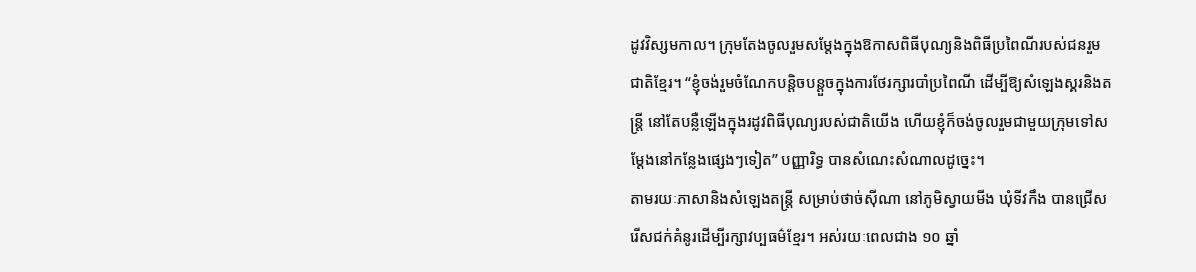ដូវវិស្សមកាល។ ក្រុមតែងចូលរួមសម្តែងក្នុងឱកាសពិធីបុណ្យនិងពិធីប្រពៃណីរបស់ជនរួមជាតិខ្មែរ។ “ខ្ញុំចង់រួមចំណែកបន្តិចបន្តួចក្នុងការថែរក្សារបាំប្រពៃណី ដើម្បីឱ្យសំឡេងស្គរនិងតន្ត្រី នៅតែបន្លឺឡើងក្នុងរដូវពិធីបុណ្យរបស់ជាតិយើង ហើយខ្ញុំក៏ចង់ចូលរួមជាមួយក្រុមទៅសម្តែងនៅកន្លែងផ្សេងៗទៀត” បញ្ញារិទ្ធ បានសំណេះសំណាលដូច្នេះ។
តាមរយៈភាសានិងសំឡេងតន្ត្រី សម្រាប់ថាច់ស៊ីណា នៅភូមិស្វាយមីង ឃុំទីវកឹង បានជ្រើសរើសជក់គំនូរដើម្បីរក្សាវប្បធម៌ខ្មែរ។ អស់រយៈពេលជាង ១០ ឆ្នាំ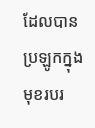ដែលបានប្រឡូកក្នុងមុខរបរ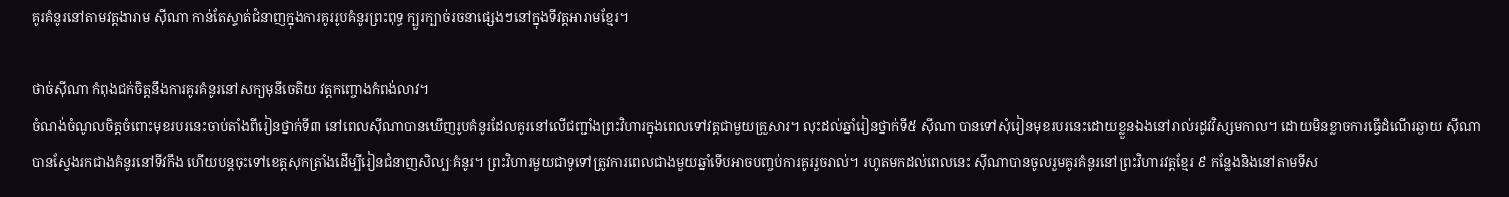គូរគំនូរនៅតាមវត្តងារាម ស៊ីណា កាន់តែស្ទាត់ជំនាញក្នុងការគូររូបគំនូរព្រះពុទ្ធ ក្បួរក្បាច់រចនាផ្សេងៗនៅក្នុងទីវត្តអារាមខ្មែរ។

ថាច់ស៊ីណា កំពុងជក់ចិត្តនឹងការគូរគំនូរនៅសក្យមុនីចេតិយ វត្តកញ្ចោងកំពង់លាវ។
ចំណង់ចំណូលចិត្តចំពោះមុខរបរនេះចាប់តាំងពីរៀនថ្នាក់ទី៣ នៅពេលស៊ីណាបានឃើញរូបគំនូរដែលគូរនៅលើជញ្ជាំងព្រះវិហារក្នុងពេលទៅវត្តជាមួយគ្រួសារ។ លុះដល់ឆ្នាំរៀនថ្នាក់ទី៥ ស៊ីណា បានទៅសុំរៀនមុខរបរនេះដោយខ្លួនឯងនៅរាល់រដូវវិស្សមកាល។ ដោយមិនខ្លាចការធ្វើដំណើរឆ្ងាយ ស៊ីណា បានស្វែងរកជាងគំនូរនៅទីវកឹង ហើយបន្តចុះទៅខេត្តសុកត្រាំងដើម្បីរៀនជំនាញសិល្បៈគំនូរ។ ព្រះវិហារមួយជាទូទៅត្រូវការពេលជាងមួយឆ្នាំទើបអាចបញ្ចប់ការគូររួចរាល់។ រហូតមកដល់ពេលនេះ ស៊ីណាបានចូលរួមគូរគំនូរនៅព្រះវិហារវត្តខ្មែរ ៩ កន្លែងនិងនៅតាមទីស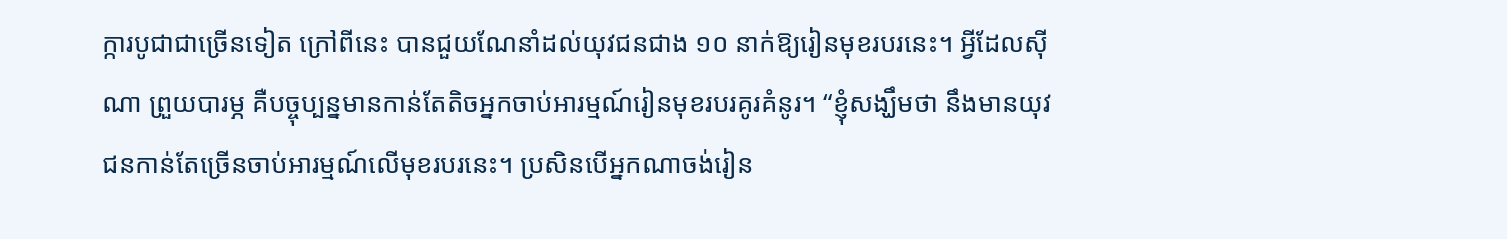ក្ការបូជាជាច្រើនទៀត ក្រៅពីនេះ បានជួយណែនាំដល់យុវជនជាង ១០ នាក់ឱ្យរៀនមុខរបរនេះ។ អ្វីដែលស៊ីណា ព្រួយបារម្ភ គឺបច្ចុប្បន្នមានកាន់តែតិចអ្នកចាប់អារម្មណ៍រៀនមុខរបរគូរគំនូរ។ “ខ្ញុំសង្ឃឹមថា នឹងមានយុវជនកាន់តែច្រើនចាប់អារម្មណ៍លើមុខរបរនេះ។ ប្រសិនបើអ្នកណាចង់រៀន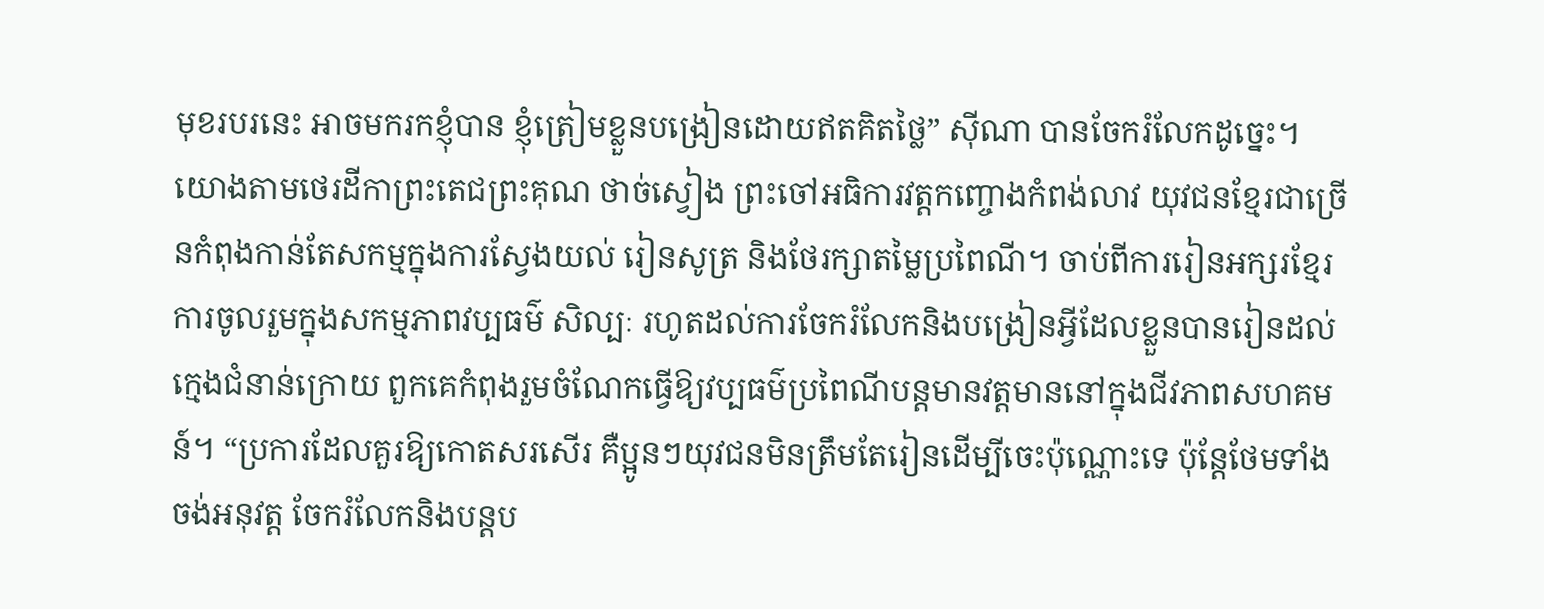មុខរបរនេះ អាចមករកខ្ញុំបាន ខ្ញុំត្រៀមខ្លួនបង្រៀនដោយឥតគិតថ្លៃ” ស៊ីណា បានចែករំលែកដូច្នេះ។
យោងតាមថេរដីកាព្រះតេជព្រះគុណ ថាច់ស្វៀង ព្រះចៅអធិការវត្តកញ្ចោងកំពង់លាវ យុវជនខ្មែរជាច្រើនកំពុងកាន់តែសកម្មក្នុងការស្វែងយល់ រៀនសូត្រ និងថែរក្សាតម្លៃប្រពៃណី។ ចាប់ពីការរៀនអក្សរខ្មែរ ការចូលរួមក្នុងសកម្មភាពវប្បធម៌ សិល្បៈ រហូតដល់ការចែករំលែកនិងបង្រៀនអ្វីដែលខ្លួនបានរៀនដល់ក្មេងជំនាន់ក្រោយ ពួកគេកំពុងរួមចំណែកធ្វើឱ្យវប្បធម៌ប្រពៃណីបន្តមានវត្តមាននៅក្នុងជីវភាពសហគមន៍។ “ប្រការដែលគួរឱ្យកោតសរសើរ គឺប្អូនៗយុវជនមិនត្រឹមតែរៀនដើម្បីចេះប៉ុណ្ណោះទេ ប៉ុន្តែថែមទាំងចង់អនុវត្ត ចែករំលែកនិងបន្តប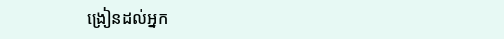ង្រៀនដល់អ្នក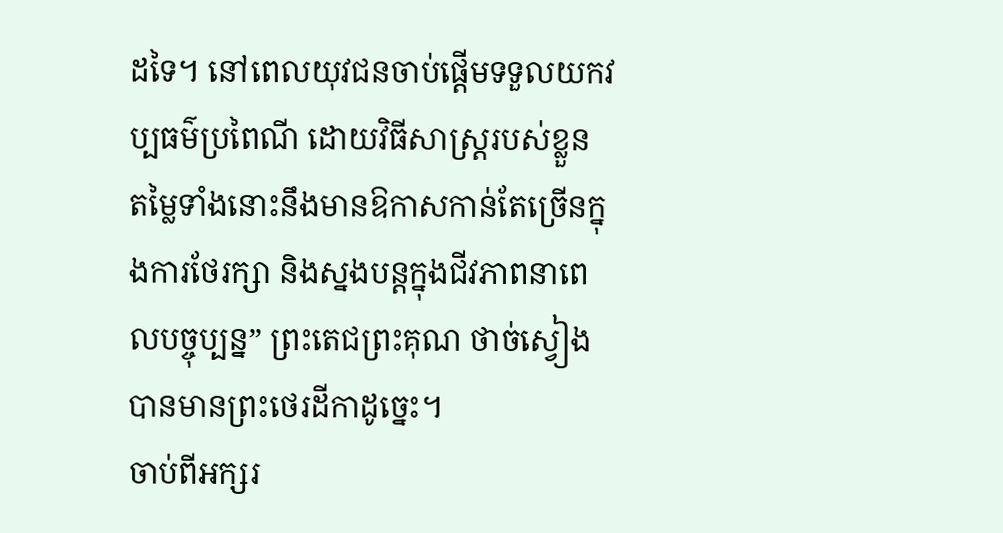ដទៃ។ នៅពេលយុវជនចាប់ផ្តើមទទួលយកវប្បធម៌ប្រពៃណី ដោយវិធីសាស្ត្ររបស់ខ្លួន តម្លៃទាំងនោះនឹងមានឱកាសកាន់តែច្រើនក្នុងការថែរក្សា និងស្នងបន្តក្នុងជីវភាពនាពេលបច្ចុប្បន្ន” ព្រះតេជព្រះគុណ ថាច់ស្វៀង បានមានព្រះថេរដីកាដូច្នេះ។
ចាប់ពីអក្សរ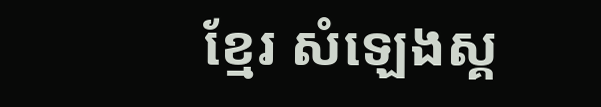ខ្មែរ សំឡេងស្គ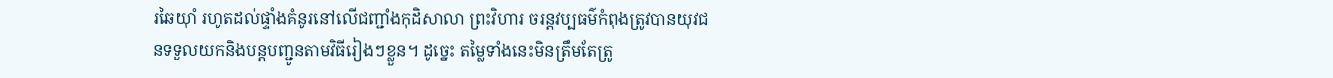រឆៃយ៉ាំ រហូតដល់ផ្ទាំងគំនូរនៅលើជញ្ជាំងកុដិសាលា ព្រះវិហារ ចរន្តវប្បធម៌កំពុងត្រូវបានយុវជនទទួលយកនិងបន្តបញ្ជូនតាមវិធីរៀងៗខ្លួន។ ដូច្នេះ តម្លៃទាំងនេះមិនត្រឹមតែត្រូ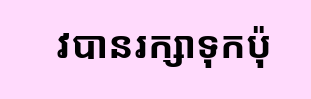វបានរក្សាទុកប៉ុ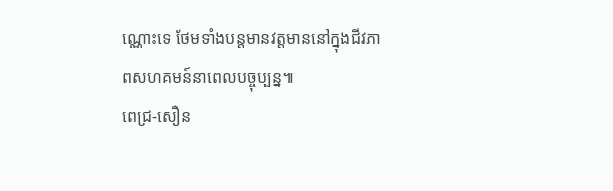ណ្ណោះទេ ថែមទាំងបន្តមានវត្តមាននៅក្នុងជីវភាពសហគមន៍នាពេលបច្ចុប្បន្ន៕
ពេជ្រ-សឿន